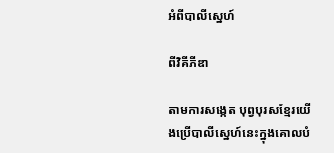អំពីបាលីស្នេហ៍

ពីវិគីភីឌា

តាមការសង្កេត បុព្វបុរសខ្មែរយើងប្រើបាលីស្នេហ៍នេះក្នុងគោលបំ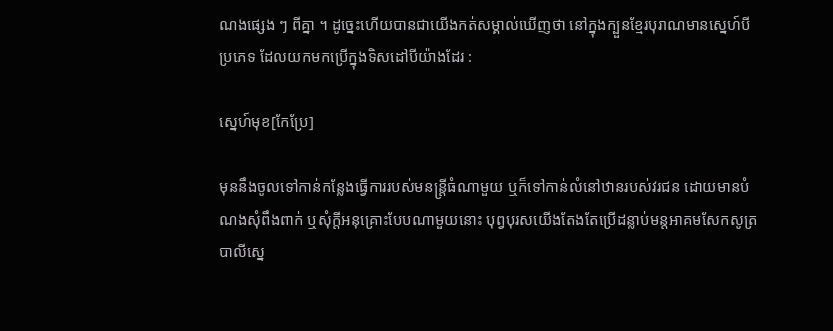ណងផ្សេង ៗ ពីគ្នា ។ ដូច្នេះហើយបានជាយើងកត់សម្គាល់ឃើញថា នៅក្នុងក្បួនខ្មែរបុរាណមានស្នេហ៍បីប្រភេទ ដែលយកមកប្រើក្នុងទិសដៅបីយ៉ាងដែរ :

ស្នេហ៍មុខ[កែប្រែ]

មុននឹងចូលទៅកាន់កន្លែងធ្វើការរបស់មនន្ត្រីធំណាមួយ ឬក៏ទៅកាន់លំនៅឋានរបស់វរជន ដោយមានបំណងសុំពឹងពាក់ ឬសុំក្ដីអនុគ្រោះបែបណាមួយនោះ បុព្វបុរសយើងតែងតែប្រើដន្លាប់មន្តអាគមសែកសូត្របាលីស្នេ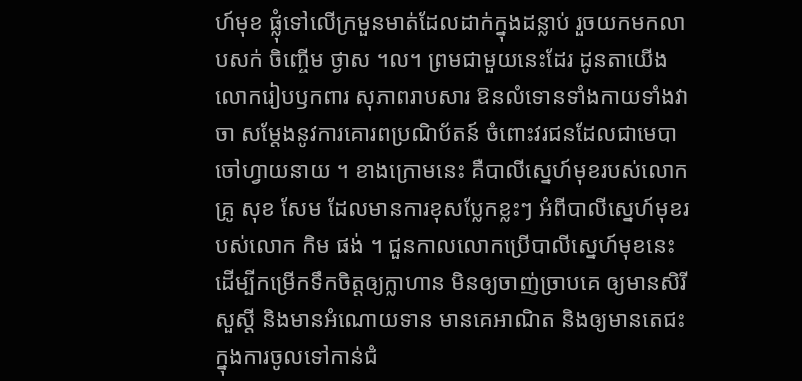ហ៍មុខ ផ្លុំទៅលើក្រមួនមាត់ដែលដាក់ក្នុងដន្លាប់ រួចយកមកលាបសក់ ចិញ្ចើម ថ្ងាស ។ល។ ព្រមជាមួយនេះដែរ ដូនតាយើង លោករៀបឫកពារ សុភាពរាបសារ ឱនលំទោនទាំងកាយទាំងវាចា សម្ដែងនូវការគោរពប្រណិប័តន៍ ចំពោះវរជនដែលជាមេបា ចៅហ្វាយនាយ ។ ខាងក្រោមនេះ គឺបាលីស្នេហ៍មុខរបស់លោកគ្រូ សុខ សែម ដែលមានការខុសប្លែកខ្លះៗ អំពីបាលីស្នេហ៍មុខរបស់លោក កិម ផង់ ។ ជួនកាលលោកប្រើបាលីស្នេហ៍មុខនេះ ដើម្បីកម្រើកទឹកចិត្តឲ្យក្លាហាន មិនឲ្យចាញ់ច្រាបគេ ឲ្យមានសិរីសួស្ដី និងមានអំណោយទាន មានគេអាណិត និងឲ្យមានតេជះក្នុងការចូលទៅកាន់ជំ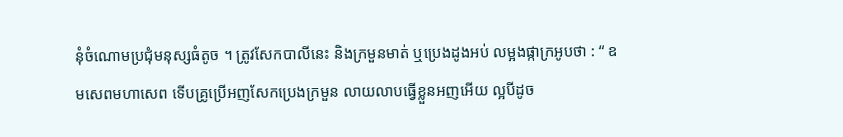នុំចំណោមប្រជុំមនុស្សធំតូច ។ ត្រូវសែកបាលីនេះ និងក្រមួនមាត់ ឬប្រេងដូងអប់ លម្អងផ្កាក្រអូបថា : “ ឧមសេពមហាសេព ទើបគ្រូប្រើអញសែកប្រេងក្រមួន លាយលាបធ្វើខ្លួនអញអើយ ល្អបីដូច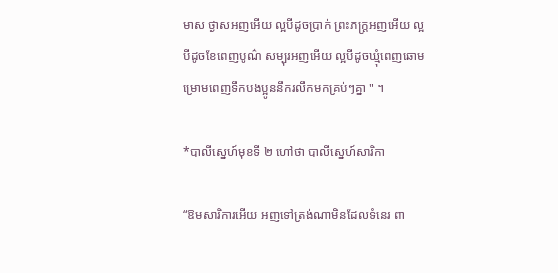មាស ថ្ងាសអញអើយ ល្អបីដូចប្រាក់ ព្រះភក្ត្រអញអើយ ល្អបីដូចខែពេញបូណ៌ សម្បុរអញអើយ ល្អបីដូចឃ្មុំពេញឆោម ម្រោមពេញទឹកបងប្អូននឹករលឹកមកគ្រប់ៗគ្នា " ។

*បាលីស្នេហ៍មុខទី ២ ហៅថា បាលីស្នេហ៍សារិកា

“ឱមសារិការអើយ អញទៅត្រង់ណាមិនដែលទំនេរ ពា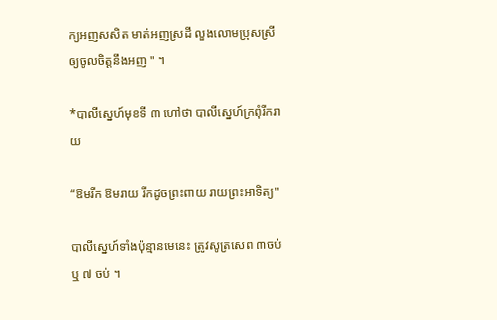ក្យអញសសិត មាត់អញស្រដី លួងលោមប្រុសស្រី ឲ្យចូលចិត្តនឹងអញ " ។

*បាលីស្នេហ៍មុខទី ៣ ហៅថា បាលីស្នេហ៍ក្រពុំរីករាយ

“ឱមរីក ឱមរាយ រីកដូចព្រះពាយ រាយព្រះអាទិត្យ"

បាលីស្នេហ៍ទាំងប៉ុន្មានមេនេះ ត្រូវសូត្រសេព ៣ចប់ ឬ ៧ ចប់ ។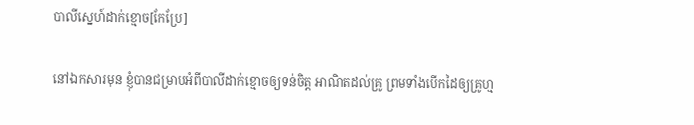បាលីស្នេហ៍ដាក់ខ្មោច[កែប្រែ]

នៅឯកសារមុន ខ្ញុំបានជម្រាបអំពីបាលីដាក់ខ្មោចឲ្យទន់ចិត្ត អាណិតដល់គ្រូ ព្រមទាំងបើកដៃឲ្យគ្រូហ្ម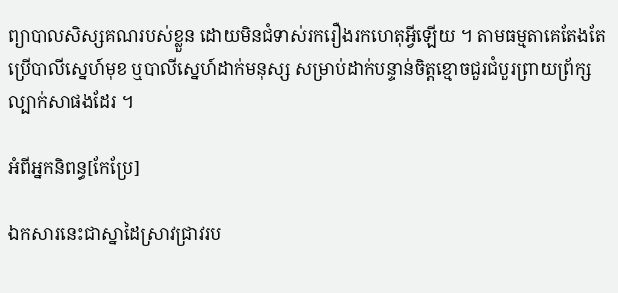ព្យាបាលសិស្សគណរបស់ខ្លួន ដោយមិនជំទាស់រករឿងរកហេតុអ្វីឡើយ ។ តាមធម្មតាគេតែងតែប្រើបាលីស្នេហ៍មុខ ឬបាលីស្នេហ៍ដាក់មនុស្ស សម្រាប់ដាក់បន្ទាន់ចិត្តខ្មោចជួរជំបួរព្រាយព្រ័ក្សល្បាក់សាផងដែរ ។

អំពីអ្នកនិពន្ធ[កែប្រែ]

ឯកសារនេះជាស្នាដៃស្រាវជ្រាវរប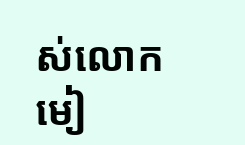ស់លោក មៀ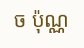ច ប៉ុណ្ណ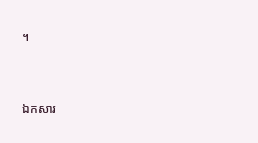។


ឯកសារ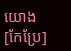យោង[កែប្រែ]